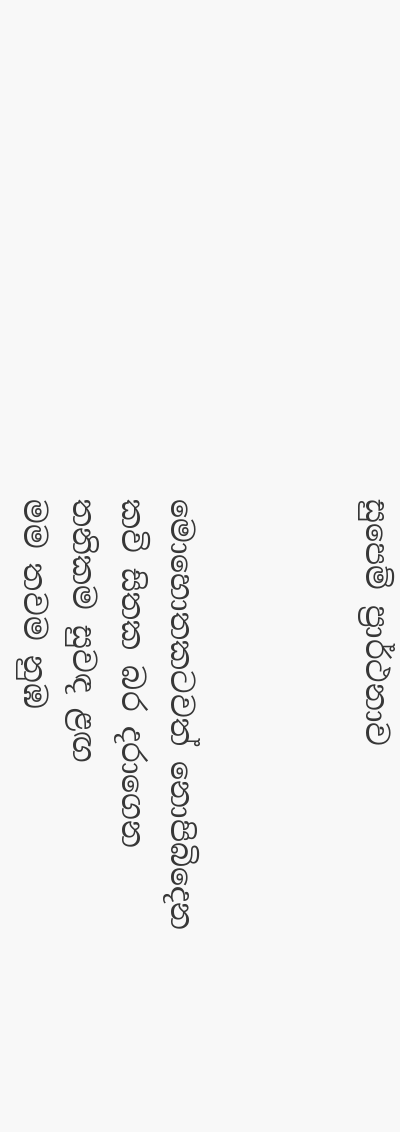සුපෙම් ප්‍රාර්ථනාව



මොහොතකටවත් නොපිබිදෙන
කවි සිතක බර දරාගෙන
තනිකම සුවඳ ළඟ
මම තවම නුඹ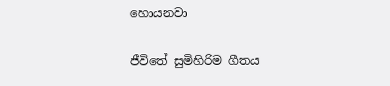හොයනවා

ජීවිතේ සුමිහිරිම ගීතය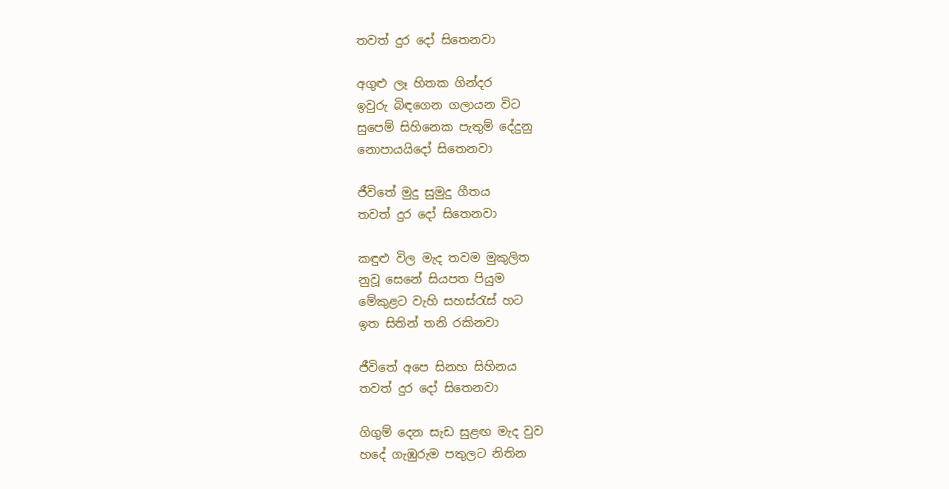තවත් දුර දෝ සිතෙනවා

අගුළු ලෑ හිතක ගින්දර
ඉවුරු බිඳගෙන ගලායන විට
සුපෙම් සිහිනෙක පැතුම් දේදුනු
නොපායයිදෝ සිතෙනවා

ජීවිතේ මුදු සුමුදු ගීතය
තවත් දුර දෝ සිතෙනවා

කඳුළු විල මැද තවම මුකුලිත
නුවූ සෙනේ සියපත පියුම
මේකුළට වැහි සහස්රැස් හට
ඉත සිතින් තනි රකිනවා

ජීවිතේ අපෙ සිනහ සිහිනය
තවත් දුර දෝ සිතෙනවා

ගිගුම් දෙන සැඩ සුළඟ මැද වුව
හදේ ගැඹුරුම පතුලට නිතින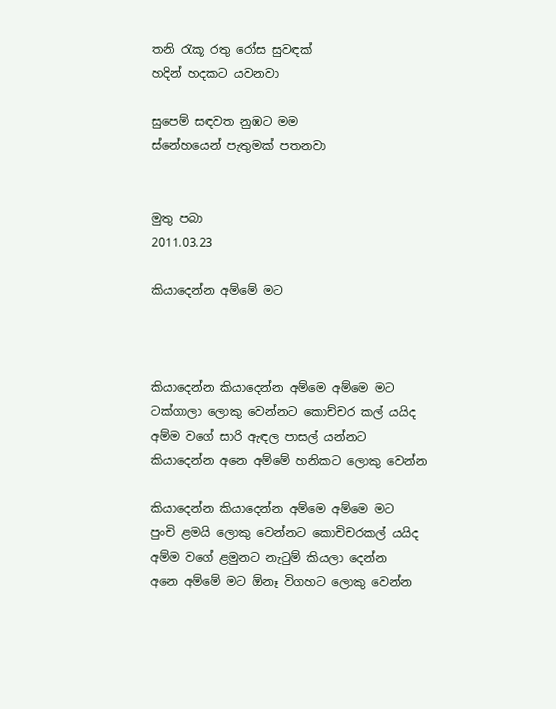තනි රැකූ රතු රෝස සුවඳක්
හදින් හදකට යවනවා

සුපෙම් සඳවත නුඹට මම
ස්නේහයෙන් පැතුමක් පතනවා


මුතු පබා
2011.03.23

කියාදෙන්න අම්මේ මට



කියාදෙන්න කියාදෙන්න අම්මෙ අම්මෙ මට
ටක්ගාලා ලොකු වෙන්නට කොච්චර කල් යයිද
අම්ම වගේ සාරි ඇඳල පාසල් යන්නට
කියාදෙන්න අනෙ අම්මේ හනිකට ලොකු වෙන්න

කියාදෙන්න කියාදෙන්න අම්මෙ අම්මෙ මට
පුංචි ළමයි ලොකු වෙන්නට කොචිචරකල් යයිද
අම්ම වගේ ළමුනට නැටුම් කියලා දෙන්න
අනෙ අම්මේ මට ඕනෑ විගහට ලොකු වෙන්න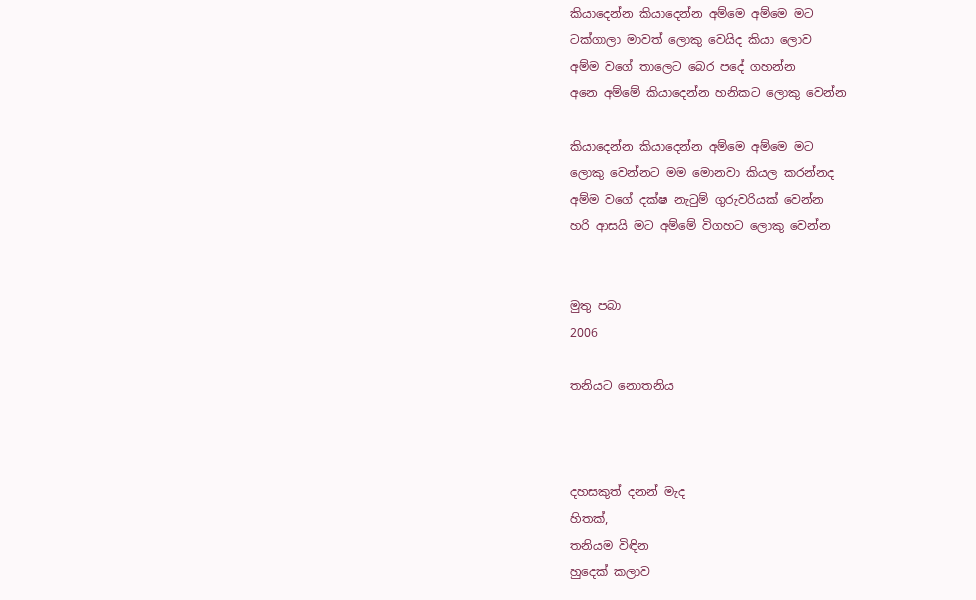කියාදෙන්න කියාදෙන්න අම්මෙ අම්මෙ මට
ටක්ගාලා මාවත් ලොකු වෙයිද කියා ලොව
අම්ම වගේ තාලෙට බෙර පදේ ගහන්න
අනෙ අම්මේ කියාදෙන්න හනිකට ලොකු වෙන්න

කියාදෙන්න කියාදෙන්න අම්මෙ අම්මෙ මට
ලොකු වෙන්නට මම මොනවා කියල කරන්නද
අම්ම වගේ දක්ෂ නැටුම් ගුරුවරියක් වෙන්න
හරි ආසයි මට අම්මේ විගහට ලොකු වෙන්න


මුතු පබා
2006

තනියට නොතනිය



දහසකුත් දනන් මැද
හිතක්,
තනියම විඳින
හුදෙක් කලාව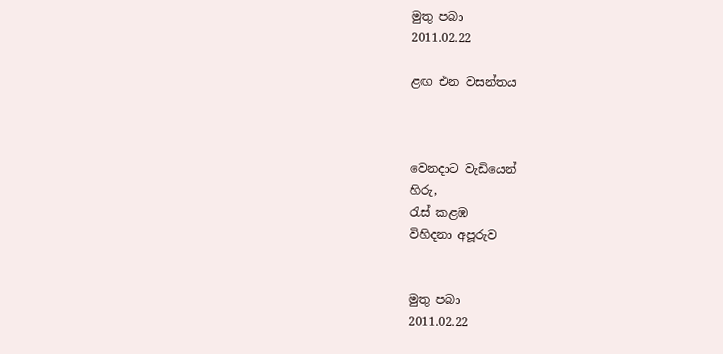මුතු පබා
2011.02.22

ළඟ එන වසන්තය



වෙනදාට වැඩියෙන්
හිරු,
රැස් කළඹ
විහිදනා අපූරුව


මුතු පබා
2011.02.22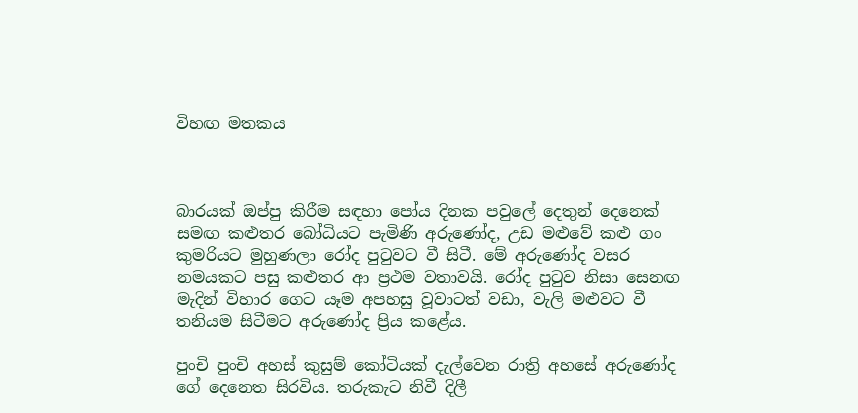විහඟ මතකය



බාරයක් ඔප්පු කිරීම සඳහා පෝය දිනක පවුලේ දෙතුන් දෙනෙක් සමඟ කළුතර බෝධියට පැමිණි අරුණෝද, උඩ මළුවේ කළු ගං කුමරියට මුහුණලා රෝද පුටුවට වී සිටී. මේ අරුණෝද වසර නමයකට පසු කළුතර ආ ප්‍රථම වතාවයි. රෝද පුටුව නිසා සෙනඟ මැදින් විහාර ගෙට යෑම අපහසු වූවාටත් වඩා, වැලි මළුවට වී තනියම සිටීමට අරුණෝද ප්‍රිය කළේය.

පුංචි පුංචි අහස් කුසුම් කෝටියක් දැල්වෙන රාත්‍රි අහසේ අරුණෝද ගේ දෙනෙත සිරවිය. තරුකැට නිවී දිලී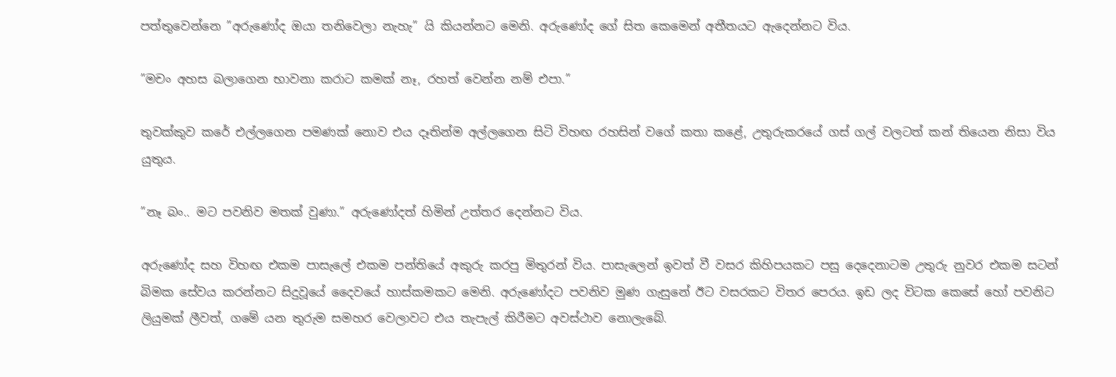පත්තුවෙන්නෙ ”අරුණෝද ඔයා තනිවෙලා නැහැ” යි කියන්නට මෙනි. අරුණෝද ගේ සිත කෙමෙන් අතීතයට ඇදෙන්නට විය.

”මචං අහස බලාගෙන භාවනා කරාට කමක් නෑ, රහත් වෙන්න නම් එපා.”

තුවක්කුව කරේ එල්ලගෙන පමණක් නොව එය දෑතින්ම අල්ලගෙන සිටි විහඟ රහසින් වගේ කතා කළේ, උතුරුකරයේ ගස් ගල් වලටත් කන් තියෙන නිසා විය යුතුය.

”නෑ බං.. මට පවනිව මතක් වුණා.” අරුණෝදත් හිමින් උත්තර දෙන්නට විය.

අරුණෝද සහ විහඟ එකම පාසැලේ එකම පන්තියේ අකුරු කරපු මිතුරන් විය. පාසැලෙන් ඉවත් වී වසර කිහිපයකට පසු දෙදෙනාටම උතුරු නුවර එකම සටන් බිමක සේවය කරන්නට සිදුවූයේ දෛවයේ හාස්කමකට මෙනි. අරුණෝදට පවනිව මුණ ගැසුනේ ඊට වසරකට විතර පෙරය. ඉඩ ලද විටක කෙසේ හෝ පවනිට ලියුමක් ලීවත්, ගමේ යන තුරුම සමහර වෙලාවට එය තැපැල් කිරීමට අවස්ථාව නොලැබේ.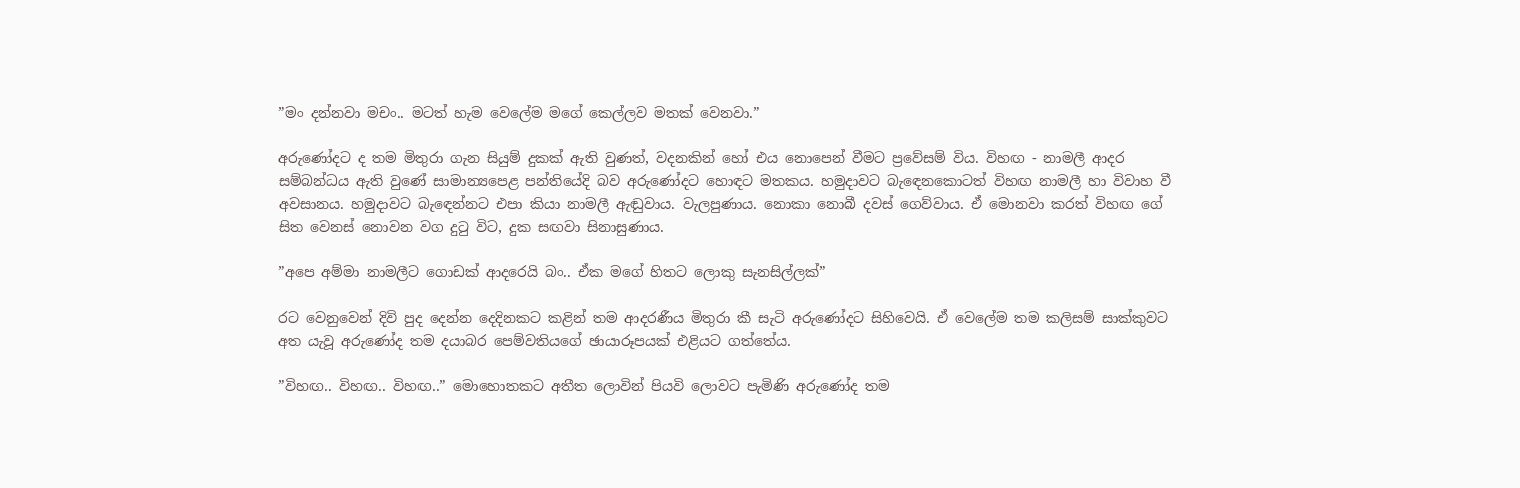”මං දන්නවා මචං.. මටත් හැම වෙලේම මගේ කෙල්ලව මතක් වෙනවා.”

අරුණෝදට ද තම මිතුරා ගැන සියුම් දුකක් ඇති වුණත්, වදනකින් හෝ එය නොපෙන් වීමට ප්‍රවේසම් විය. විහඟ - නාමලී ආදර සම්බන්ධය ඇති වුණේ සාමාන්‍යපෙළ පන්තියේදි බව අරුණෝදට හොඳට මතකය. හමුදාවට බැඳෙනකොටත් විහඟ නාමලී හා විවාහ වී අවසානය. හමුදාවට බැඳෙන්නට එපා කියා නාමලී ඇඬුවාය. වැලපුණාය. නොකා නොබී දවස් ගෙව්වාය. ඒ මොනවා කරත් විහඟ ගේ සිත වෙනස් නොවන වග දුටු විට, දුක සඟවා සිනාසුණාය.

”අපෙ අම්මා නාමලීට ගොඩක් ආදරෙයි බං.. ඒක මගේ හිතට ලොකු සැනසිල්ලක්”

රට වෙනුවෙන් දිවි පුද දෙන්න දෙදිනකට කළින් තම ආදරණීය මිතුරා කී සැටි අරුණෝදට සිහිවෙයි. ඒ වෙලේම තම කලිසම් සාක්කුවට අත යැවූ අරුණෝද තම දයාබර පෙම්වතියගේ ඡායාරූපයක් එළියට ගත්තේය.

”විහඟ.. විහඟ.. විහඟ..” මොහොතකට අතීත ලොවින් පියවි ලොවට පැමිණි අරුණෝද තම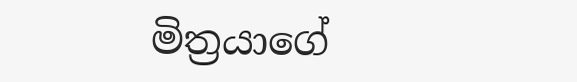මිත්‍රයාගේ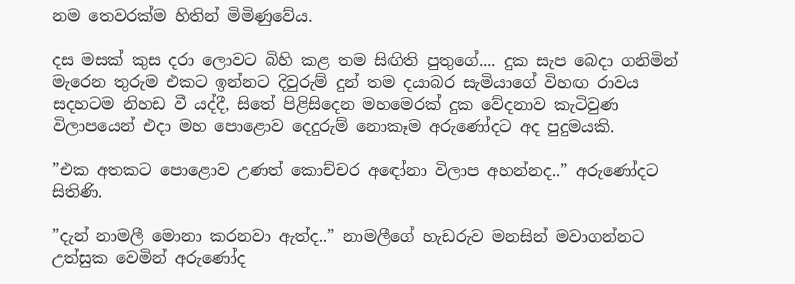නම තෙවරක්ම හිතින් මිමිණුවේය.

දස මසක් කුස දරා ලොවට බිහි කළ තම සිඟිති පුතුගේ.... දුක සැප බෙදා ගනිමින් මැරෙන තුරුම එකට ඉන්නට දිවුරුම් දුන් තම දයාබර සැමියාගේ විහඟ රාවය සදහටම නිහඩ වී යද්දී, සිතේ පිළිසිදෙන මහමෙරක් දුක වේදනාව කැටිවුණ විලාපයෙන් එදා මහ පොළොව දෙදුරුම් නොකෑම අරුණෝදට අද පුදුමයකි.

”එක අතකට පොළොව උණත් කොච්චර අඳෝනා විලාප අහන්නද..” අරුණෝදට සිතිණි.

”දැන් නාමලී මොනා කරනවා ඇත්ද..” නාමලීගේ හැඩරුව මනසින් මවාගන්නට උත්සුක වෙමින් අරුණෝද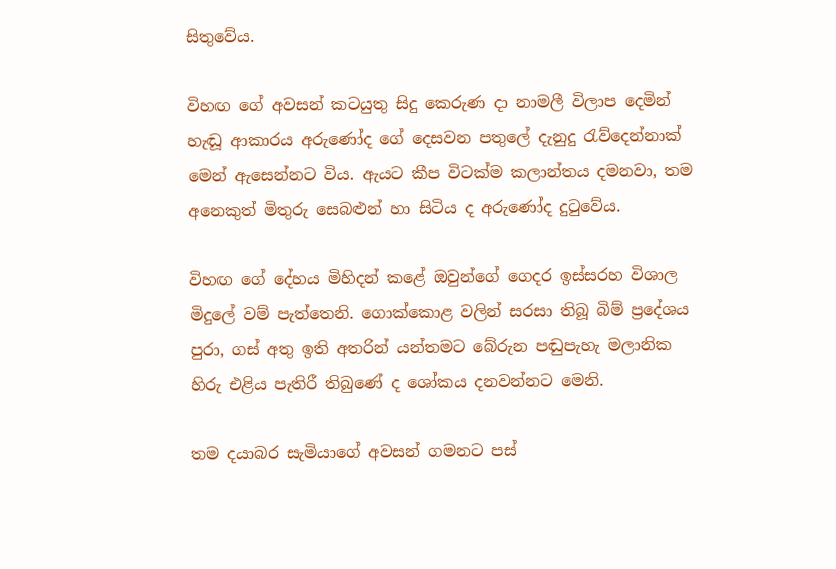සිතුවේය.

විහඟ ගේ අවසන් කටයුතු සිදු කෙරුණ දා නාමලී විලාප දෙමින් හැඬූ ආකාරය අරුණෝද ගේ දෙසවන පතුලේ දැනුදු රැව්දෙන්නාක් මෙන් ඇසෙන්නට විය. ඇයට කීප විටක්ම කලාන්තය දමනවා, තම අනෙකුත් මිතුරු සෙබළුන් හා සිටිය ද අරුණෝද දුටුවේය.

විහඟ ගේ දේහය මිහිදන් කළේ ඔවුන්ගේ ගෙදර ඉස්සරහ විශාල මිදුලේ වම් පැත්තෙනි. ගොක්කොළ වලින් සරසා තිබූ බිම් ප්‍රදේශය පුරා, ගස් අතු ඉති අතරින් යන්තමට බේරුන පඬුපැහැ මලානික හිරු එළිය පැතිරී තිබුණේ ද ශෝකය දනවන්නට මෙනි.

තම දයාබර සැමියාගේ අවසන් ගමනට පස්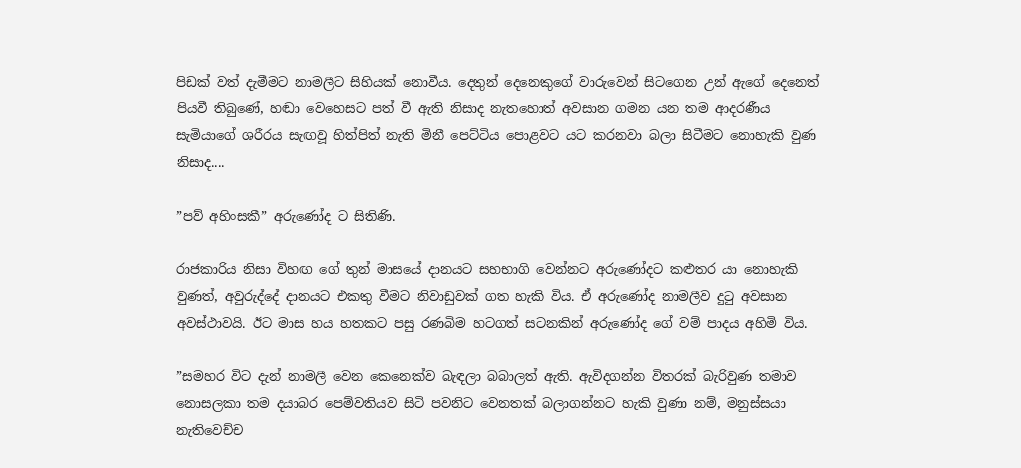පිඩක් වත් දැමීමට නාමලීට සිහියක් නොවීය. දෙතුන් දෙනෙකුගේ වාරුවෙන් සිටගෙන උන් ඇගේ දෙනෙත් පියවී තිබුණේ, හඬා වෙහෙසට පත් වී ඇති නිසාද නැතහොත් අවසාන ගමන යන තම ආදරණීය සැමියාගේ ශරීරය සැඟවූ හිත්පිත් නැති මිනී පෙට්ටිය පොළවට යට කරනවා බලා සිටීමට නොහැකි වුණ නිසාද....

”පව් අහිංසකී” අරුණෝද ට සිතිණි.

රාජකාරිය නිසා විහඟ ගේ තුන් මාසයේ දානයට සහභාගි වෙන්නට අරුණෝදට කළුතර යා නොහැකි වුණත්, අවුරුද්දේ දානයට එකතු වීමට නිවාඩුවක් ගත හැකි විය. ඒ අරුණෝද නාමලීව දුටු අවසාන අවස්ථාවයි. ඊට මාස හය හතකට පසු රණබිම හටගත් සටනකින් අරුණෝද ගේ වම් පාදය අහිමි විය.

”සමහර විට දැන් නාමලී වෙන කෙනෙක්ව බැඳලා බබාලත් ඇති. ඇවිදගන්න විතරක් බැරිවුණ තමාව නොසලකා තම දයාබර පෙම්වතියව සිටි පවනිට වෙනතක් බලාගන්නට හැකි වුණා නම්, මනුස්සයා නැතිවෙච්ච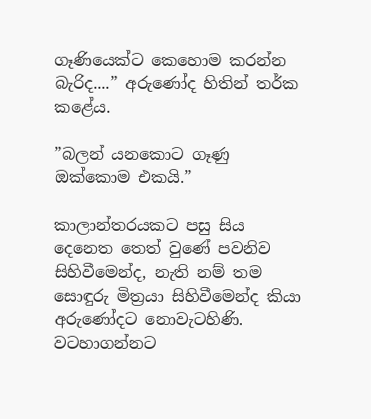ගෑණියෙක්ට කෙහොම කරන්න බැරිද....” අරුණෝද හිතින් තර්ක කළේය.

”බලන් යනකොට ගෑණු ඔක්කොම එකයි.”

කාලාන්තරයකට පසු සිය දෙනෙත තෙත් වුණේ පවනිව සිහිවීමෙන්ද, නැති නම් තම සොඳුරු මිත්‍රයා සිහිවීමෙන්ද කියා අරුණෝදට නොවැටහිණි. වටහාගන්නට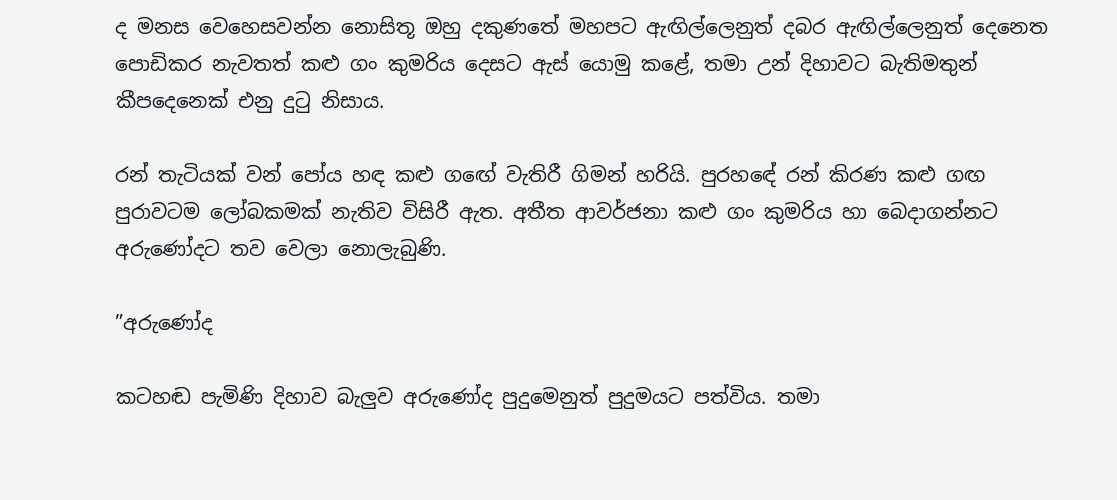ද මනස වෙහෙසවන්න නොසිතූ ඔහු දකුණතේ මහපට ඇඟිල්ලෙනුත් දබර ඇඟිල්ලෙනුත් දෙනෙත පොඩිකර නැවතත් කළු ගං කුමරිය දෙසට ඇස් යොමු කළේ, තමා උන් දිහාවට බැතිමතුන් කීපදෙනෙක් එනු දුටු නිසාය.

රන් තැටියක් වන් පෝය හඳ කළු ගඟේ වැතිරී ගිමන් හරියි. පුරහඳේ රන් කිරණ කළු ගඟ පුරාවටම ලෝබකමක් නැතිව විසිරී ඇත. අතීත ආවර්ජනා කළු ගං කුමරිය හා බෙදාගන්නට අරුණෝදට තව වෙලා නොලැබුණි.

”අරුණෝද

කටහඬ පැමිණි දිහාව බැලුව අරුණෝද පුදුමෙනුත් පුදුමයට පත්විය. තමා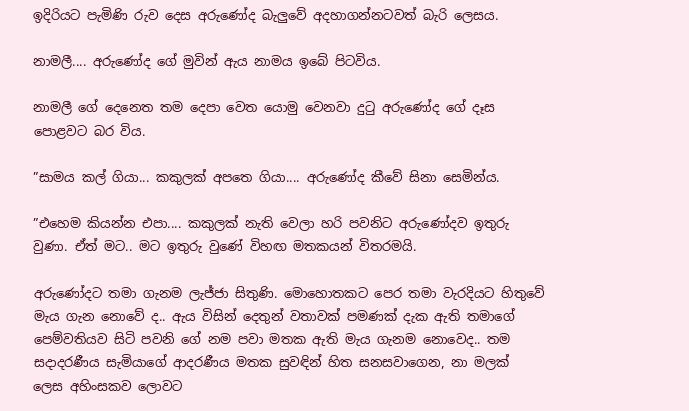ඉදිරියට පැමිණි රුව දෙස අරුණෝද බැලුවේ අදහාගන්නටවත් බැරි ලෙසය.

නාමලී.... අරුණෝද ගේ මුවින් ඇය නාමය ඉබේ පිටවිය.

නාමලී ගේ දෙනෙත තම දෙපා වෙත යොමු වෙනවා දුටු අරුණෝද ගේ දෑස පොළවට බර විය.

”සාමය කල් ගියා... කකුලක් අපතෙ ගියා.... අරුණෝද කීවේ සිනා සෙමින්ය.

”එහෙම කියන්න එපා.... කකුලක් නැති වෙලා හරි පවනිට අරුණෝදව ඉතුරු වුණා. ඒත් මට.. මට ඉතුරු වුණේ විහඟ මතකයන් විතරමයි.

අරුණෝදට තමා ගැනම ලැජ්ජා සිතුණි. මොහොතකට පෙර තමා වැරදියට හිතුවේ මැය ගැන නොවේ ද.. ඇය විසින් දෙතුන් වතාවක් පමණක් දැක ඇති තමාගේ පෙම්වතියව සිටි පවනි ගේ නම පවා මතක ඇති මැය ගැනම නොවෙද.. තම සදාදරණීය සැමියාගේ ආදරණීය මතක සුවඳින් හිත සනසවාගෙන, නා මලක් ලෙස අහිංසකව ලොවට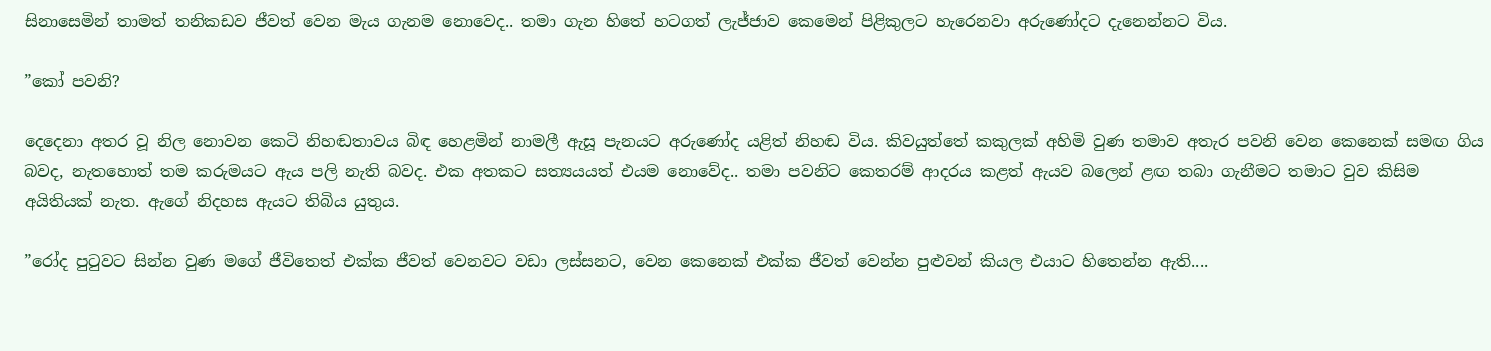සිනාසෙමින් තාමත් තනිකඩව ජීවත් වෙන මැය ගැනම නොවෙද.. තමා ගැන හිතේ හටගත් ලැජ්ජාව කෙමෙන් පිළිකුලට හැරෙනවා අරුණෝදට දැනෙන්නට විය.

”කෝ පවනි?

දෙදෙනා අතර වූ නිල නොවන කෙටි නිහඬතාවය බිඳ හෙළමින් නාමලී ඇසූ පැනයට අරුණෝද යළිත් නිහඬ විය. කිවයුත්තේ කකුලක් අහිමි වුණ තමාව අතැර පවනි වෙන කෙනෙක් සමඟ ගිය බවද, නැතහොත් තම කරුමයට ඇය පලි නැති බවද. එක අතකට සත්‍යයයත් එයම නොවේද.. තමා පවනිට කෙතරම් ආදරය කළත් ඇයව බලෙන් ළඟ තබා ගැනීමට තමාට වුව කිසිම අයිතියක් නැත. ඇගේ නිදහස ඇයට තිබිය යුතුය.

”රෝද පුටුවට සින්න වුණ මගේ ජීවිතෙත් එක්ක ජීවත් වෙනවට වඩා ලස්සනට, වෙන කෙනෙක් එක්ක ජීවත් වෙන්න පුළුවන් කියල එයාට හිතෙන්න ඇති....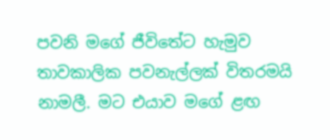පවනි මගේ ජීවිතේට හැමුව තාවකාලික පවනැල්ලක් විතරමයි නාමලී. මට එයාව මගේ ළඟ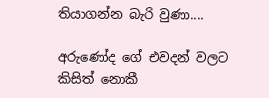තියාගන්න බැරි වුණා....

අරුණෝද ගේ එවදන් වලට කිසිත් නොකී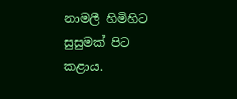නාමලී හිමිහිට සුසුමක් පිට කළාය.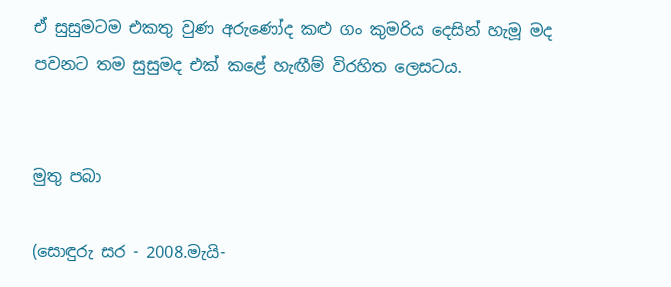ඒ සුසුමටම එකතු වුණ අරුණෝද කළු ගං කුමරිය දෙසින් හැමූ මද පවනට තම සුසුමද එක් කළේ හැඟීම් විරහිත ලෙසටය.


මුතු පබා

(සොඳුරු සර - 2008.මැයි-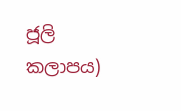ජූලි කලාපය)